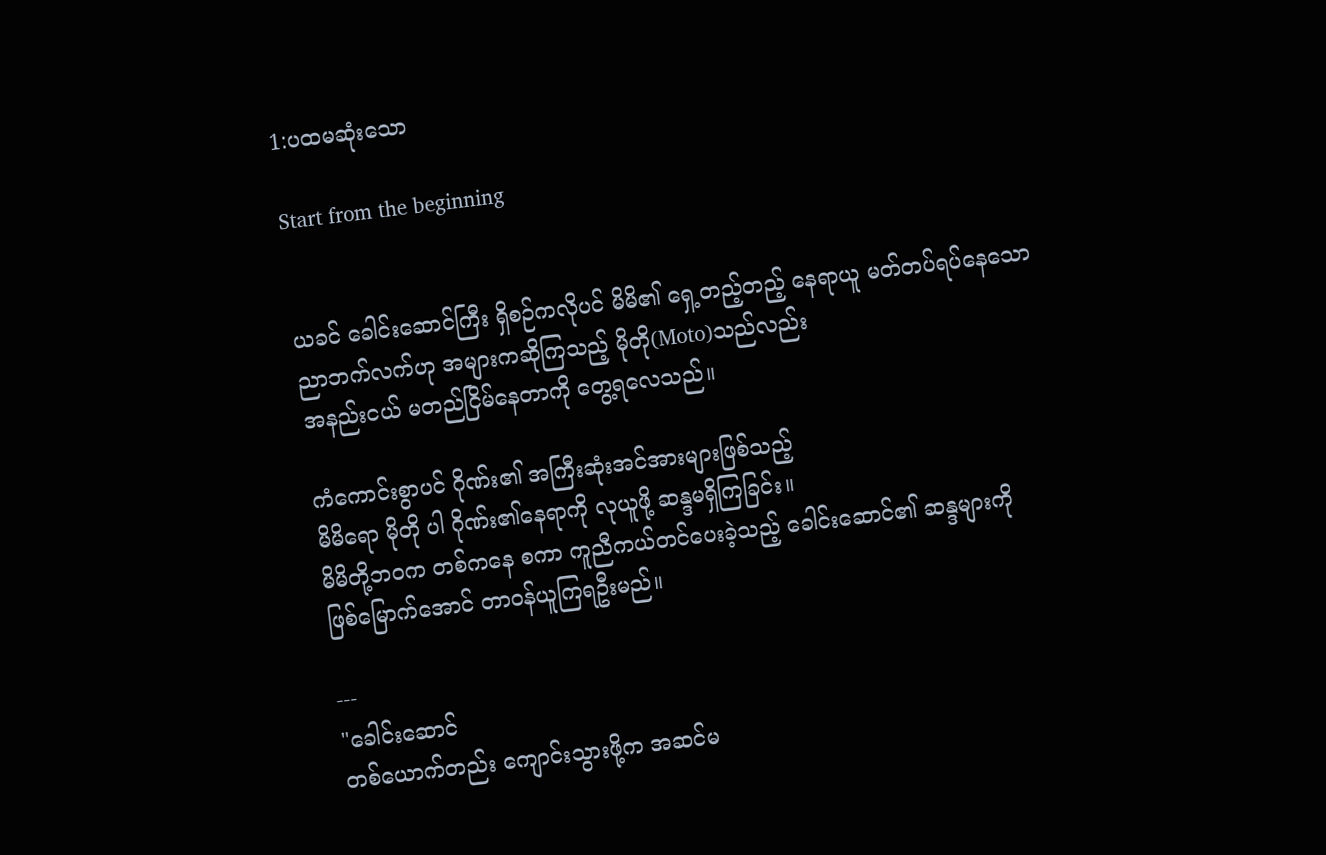1:ပထမဆုံးသော

Start from the beginning


ယခင် ခေါင်းဆောင်ကြီး ရှိစဉ်ကလိုပင် မိမိ၏ ရှေ့တည့်တည့် နေရာယူ မတ်တပ်ရပ်နေသော
ညာဘက်လက်ဟု အများကဆိုကြသည့် မိုတို(Moto)သည်လည်း
အနည်းငယ် မတည်ငြိမ်နေတာကို တွေ့ရလေသည်။

ကံကောင်းစွာပင် ဂိုဏ်း၏ အကြီးဆုံးအင်အားများဖြစ်သည့်
မိမိရော မိုတို ပါ ဂိုဏ်း၏နေရာကို လုယူဖို့ ဆန္ဒမရှိကြခြင်း။
မိမိတို့ဘဝက တစ်ကနေ စကာ ကူညီကယ်တင်ပေးခဲ့သည့် ခေါင်းဆောင်၏ ဆန္ဒများကို
ဖြစ်မြောက်အောင် တာဝန်ယူကြရဦးမည်။

---
"ခေါင်းဆောင်
တစ်ယောက်တည်း ကျောင်းသွားဖို့က အဆင်မ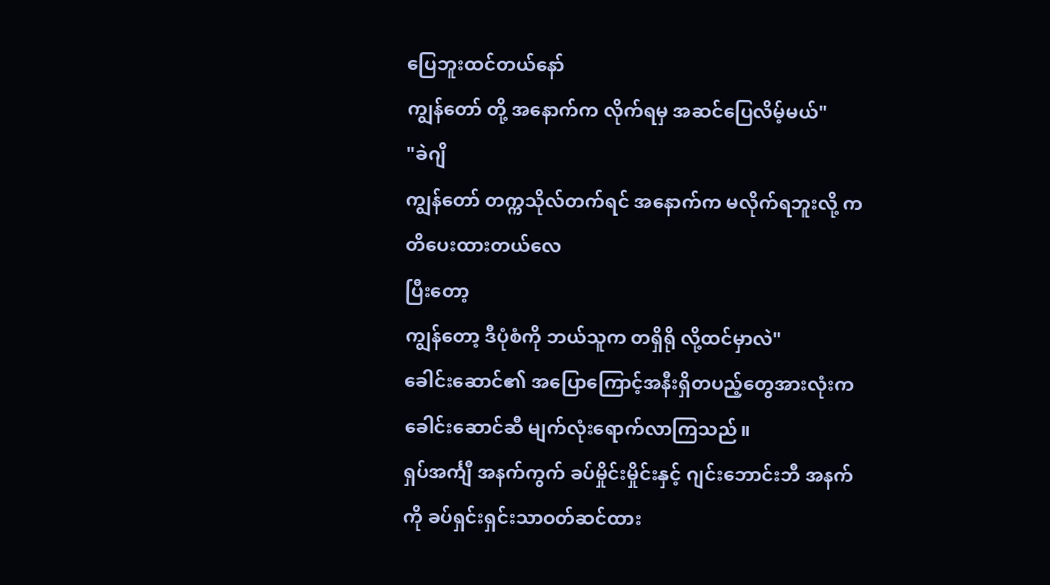ပြေဘူးထင်တယ်နော်
ကျွန်တော် တို့ အနောက်က လိုက်ရမှ အဆင်ပြေလိမ့်မယ်"
"ခဲဂျိ
ကျွန်တော် တက္ကသိုလ်တက်ရင် အနောက်က မလိုက်ရဘူးလို့ ကတိပေးထားတယ်လေ
ပြီးတော့
ကျွန်တော့ ဒီပုံစံကို ဘယ်သူက တရှိရို လို့ထင်မှာလဲ"
ခေါင်းဆောင်၏ အပြောကြောင့်အနီးရှိတပည့်တွေအားလုံးက ခေါင်းဆောင်ဆီ မျက်လုံးရောက်လာကြသည်။
ရှပ်အင်္ကျီ အနက်ကွက် ခပ်မှိုင်းမှိုင်းနှင့် ဂျင်းဘောင်းဘီ အနက်ကို ခပ်ရှင်းရှင်းသာဝတ်ဆင်ထား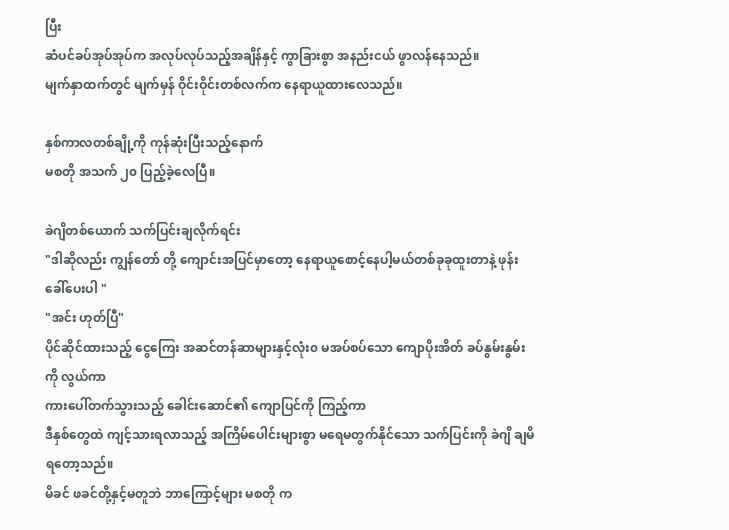ပြီး
ဆံပင်ခပ်အုပ်အုပ်က အလုပ်လုပ်သည့်အချိန်နှင့် ကွာခြားစွာ အနည်းငယ် ဖွာလန်နေသည်။
မျက်နှာထက်တွင် မျက်မှန် ဝိုင်းဝိုင်းတစ်လက်က နေရာယူထားလေသည်။

နှစ်ကာလတစ်ချို့ကို ကုန်ဆုံးပြီးသည့်နောက်
မစတို အသက် ၂၀ ပြည့်ခဲ့လေပြီ။

ခဲဂျိတစ်ယောက် သက်ပြင်းချလိုက်ရင်း
"ဒါဆိုလည်း ကျွန်တော် တို့ ကျောင်းအပြင်မှာတော့ နေရာယူစောင့်နေပါ့မယ်တစ်ခုခုထူးတာနဲ့ ဖုန်းခေါ်ပေးပါ "
"အင်း ဟုတ်ပြီ"
ပိုင်ဆိုင်ထားသည့် ငွေကြေး အဆင်တန်ဆာများနှင့်လုံး၀ မအပ်စပ်သော ကျောပိုးအိတ် ခပ်နွမ်းနွမ်းကို လွယ်ကာ
ကားပေါ်တက်သွားသည့် ခေါင်းဆောင်၏ ကျောပြင်ကို ကြည့်ကာ
ဒီနှစ်တွေထဲ ကျင့်သားရလာသည့် အကြိမ်ပေါင်းများစွာ မရေမတွက်နိုင်သော သက်ပြင်းကို ခဲဂျိ ချမိရတော့သည်။
မိခင် ဖခင်တို့နှင့်မတူဘဲ ဘာကြောင့်များ မစတို က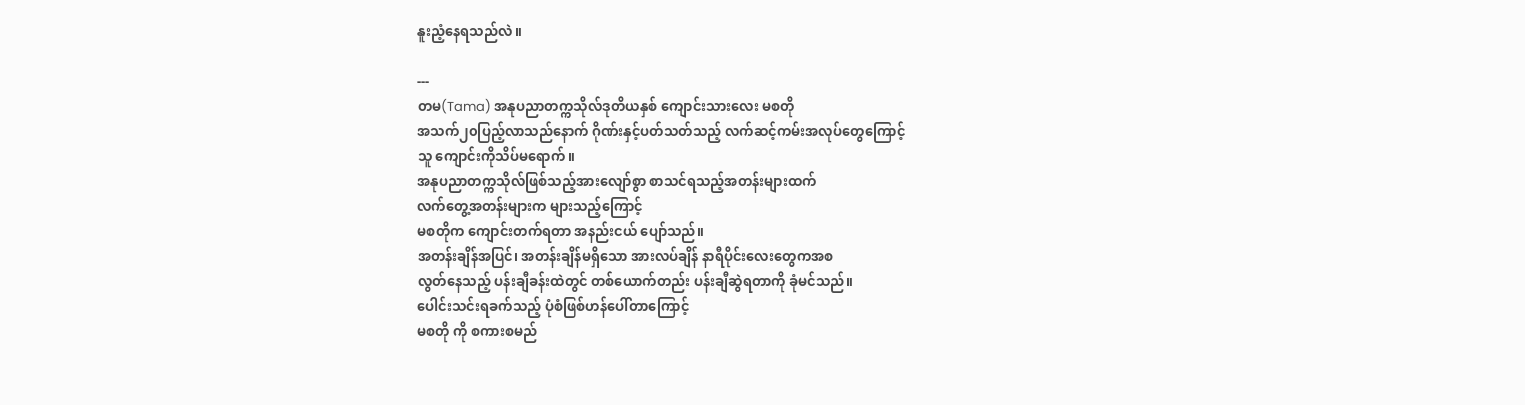နူးညံ့နေရသည်လဲ။

---
တမ(Tama) အနုပညာတက္ကသိုလ်ဒုတိယနှစ် ကျောင်းသားလေး မစတို
အသက်၂၀ပြည့်လာသည်နောက် ဂိုဏ်းနှင့်ပတ်သတ်သည့် လက်ဆင့်ကမ်းအလုပ်တွေကြောင့်
သူ ကျောင်းကိုသိပ်မရောက်။
အနုပညာတက္ကသိုလ်ဖြစ်သည့်အားလျော်စွာ စာသင်ရသည့်အတန်းများထက်
လက်တွေ့အတန်းများက များသည့်ကြောင့်
မစတိုက ကျောင်းတက်ရတာ အနည်းငယ် ပျော်သည်။
အတန်းချိန်အပြင်၊ အတန်းချိန်မရှိသော အားလပ်ချိန် နာရီပိုင်းလေးတွေကအစ
လွတ်နေသည့် ပန်းချီခန်းထဲတွင် တစ်ယောက်တည်း ပန်းချီဆွဲရတာကို ခုံမင်သည်။
ပေါင်းသင်းရခက်သည့် ပုံစံဖြစ်ဟန်ပေါ်တာကြောင့်
မစတို ကို စကားစမည်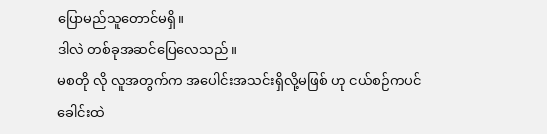ပြောမည်သူတောင်မရှိ။
ဒါလဲ တစ်ခုအဆင်ပြေလေသည်။
မစတို လို လူအတွက်က အပေါင်းအသင်းရှိလို့မဖြစ် ဟု ငယ်စဉ်ကပင်
ခေါင်းထဲ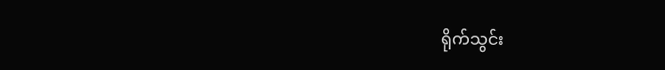ရိုက်သွင်း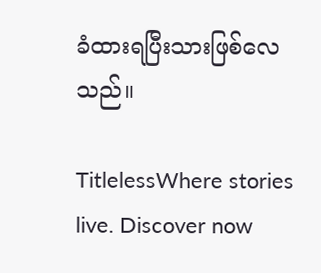ခံထားရပြီးသားဖြစ်လေသည်။

TitlelessWhere stories live. Discover now